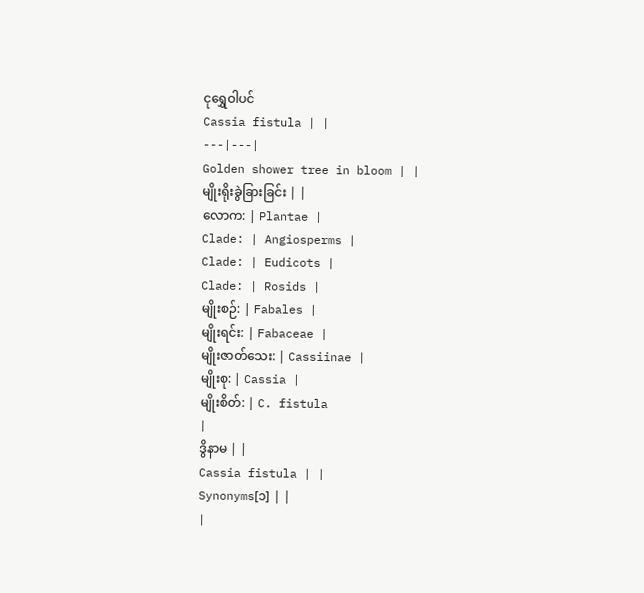ငုရွှေဝါပင်
Cassia fistula | |
---|---|
Golden shower tree in bloom | |
မျိုးရိုးခွဲခြားခြင်း | |
လောက: | Plantae |
Clade: | Angiosperms |
Clade: | Eudicots |
Clade: | Rosids |
မျိုးစဉ်: | Fabales |
မျိုးရင်း: | Fabaceae |
မျိုးဇာတ်သေး: | Cassiinae |
မျိုးစု: | Cassia |
မျိုးစိတ်: | C. fistula
|
ဒွိနာမ | |
Cassia fistula | |
Synonyms[၁] | |
|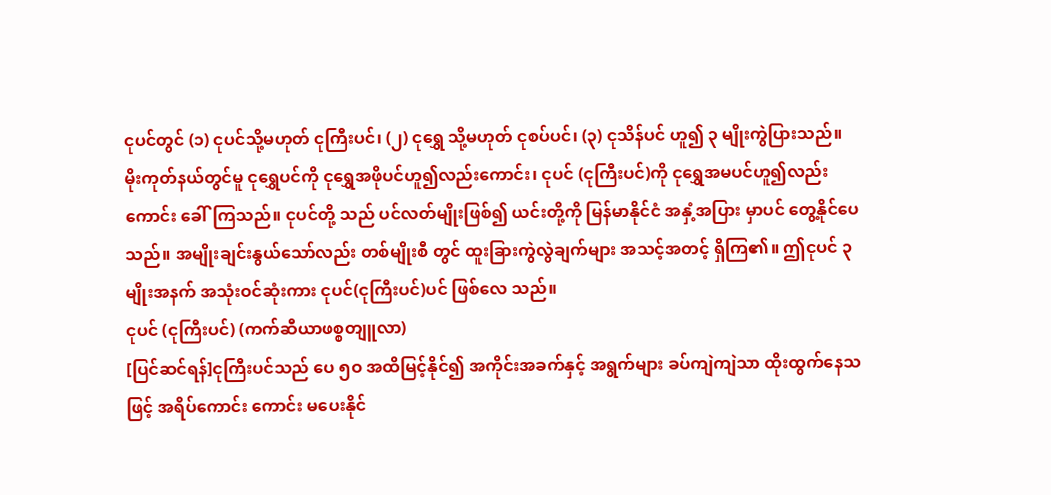ငုပင်တွင် (၁) ငုပင်သို့မဟုတ် ငုကြီးပင်၊ (၂) ငုရွှေ သို့မဟုတ် ငုစပ်ပင်၊ (၃) ငုသိန်ပင် ဟူ၍ ၃ မျိုးကွဲပြားသည်။ မိုးကုတ်နယ်တွင်မူ ငုရွှေပင်ကို ငုရွှေအဖိုပင်ဟူ၍လည်းကောင်း၊ ငုပင် (ငုကြီးပင်)ကို ငုရွှေအမပင်ဟူ၍လည်းကောင်း ခေါ်ကြသည်။ ငုပင်တို့ သည် ပင်လတ်မျိုးဖြစ်၍ ယင်းတို့ကို မြန်မာနိုင်ငံ အနှံ့အပြား မှာပင် တွေ့နိုင်ပေသည်။ အမျိုးချင်းနွယ်သော်လည်း တစ်မျိုးစီ တွင် ထူးခြားကွဲလွဲချက်များ အသင့်အတင့် ရှိကြ၏။ ဤငုပင် ၃ မျိုးအနက် အသုံးဝင်ဆုံးကား ငုပင်(ငုကြီးပင်)ပင် ဖြစ်လေ သည်။
ငုပင် (ငုကြီးပင်) (ကက်ဆီယာဖစ္စတျူလာ)
[ပြင်ဆင်ရန်]ငုကြီးပင်သည် ပေ ၅ဝ အထိမြင့်နိုင်၍ အကိုင်းအခက်နှင့် အရွက်များ ခပ်ကျဲကျဲသာ ထိုးထွက်နေသဖြင့် အရိပ်ကောင်း ကောင်း မပေးနိုင်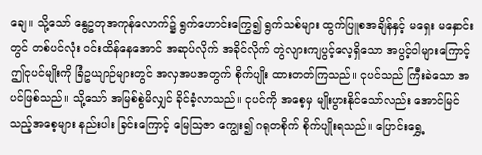ချေ။ သို့သော် နွေဥတုအကုန်လောက်၌ ရွက်ဟောင်းကြွေ၍ ရွက်သစ်များ ထွက်ပြူစအချိန်နှင့် မရှေး မနှောင်းတွင် တစ်ပင်လုံး ဝင်းထိန်နေအောင် အဆုပ်လိုက် အခိုင်လိုက် တွဲလျားကျပွင့်လေ့ရှိသော အပွင့်ဝါများကြောင့် ဤငုပင်မျိုးကို ခြံဥယျာဉ်များတွင် အလှအပအတွက် စိုက်ပျိုး ထားတတ်ကြသည်။ ငုပင်သည် ကြီးခဲသော အပင်ဖြစ်သည်။ သို့သော် အမြစ်စွဲမိလျှင် ခိုင်ခံ့လာသည်။ ငုပင်ကို အစေ့မှ မျိုးပွားနိုင်သော်လည်း အောင်မြင်သည့်အစေ့များ နည်းပါး ခြင်းကြောင့် မြေဩဇာ ကျွေး၍ ဂရုတစိုက် စိုက်ပျိုးရသည်။ ပြောင်းရွှေ့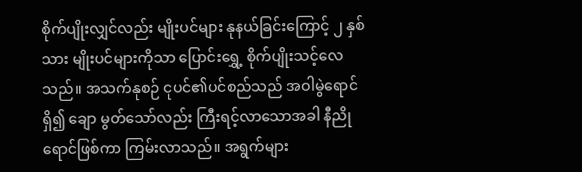စိုက်ပျိုးလျှင်လည်း မျိုးပင်များ နုနယ်ခြင်းကြောင့် ၂ နှစ်သား မျိုးပင်များကိုသာ ပြောင်းရွှေ့ စိုက်ပျိုးသင့်လေသည်။ အသက်နုစဉ် ငုပင်၏ပင်စည်သည် အဝါမွဲရောင်ရှိ၍ ချော မွတ်သော်လည်း ကြီးရင့်လာသောအခါ နီညိုရောင်ဖြစ်ကာ ကြမ်းလာသည်။ အရွက်များ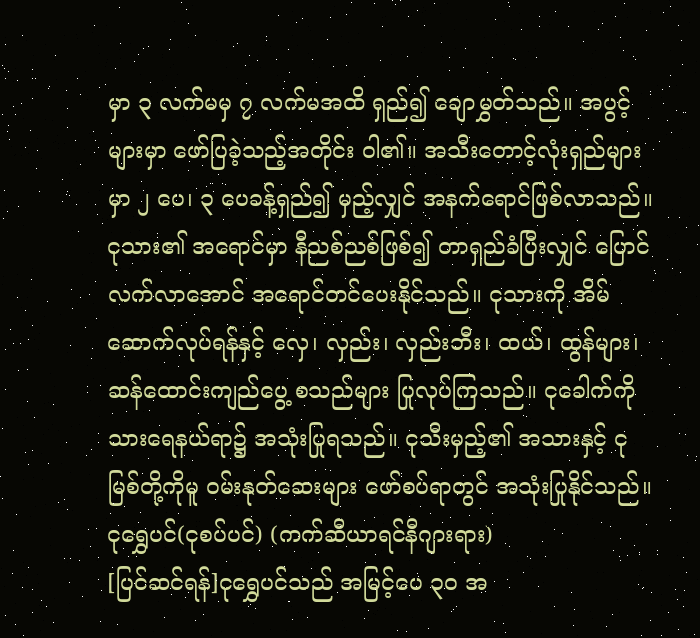မှာ ၃ လက်မမှ ၇ လက်မအထိ ရှည်၍ ချောမွှတ်သည်။ အပွင့်များမှာ ဖော်ပြခဲ့သည့်အတိုင်း ဝါ၏။ အသီးတောင့်လုံးရှည်များမှာ ၂ ပေ၊ ၃ ပေခန့်ရှည်၍ မှည့်လျှင် အနက်ရောင်ဖြစ်လာသည်။ ငုသား၏ အရောင်မှာ နီညစ်ညစ်ဖြစ်၍ တာရှည်ခံပြီးလျှင် ပြောင်လက်လာအောင် အရောင်တင်ပေးနိုင်သည်။ ငုသားကို အိမ်ဆောက်လုပ်ရန်နှင့် လှေ၊ လှည်း၊ လှည်းဘီး၊ ထယ်၊ ထွန်များ၊ ဆန်ထောင်းကျည်ပွေ့ စသည်များ ပြုလုပ်ကြသည်။ ငုခေါက်ကို သားရေနယ်ရာ၌ အသုံးပြုရသည်။ ငုသီးမှည့်၏ အသားနှင့် ငုမြစ်တို့ကိုမူ ဝမ်းနုတ်ဆေးများ ဖော်စပ်ရာတွင် အသုံးပြုနိုင်သည်။
ငုရွှေပင်(ငုစပ်ပင်) (ကက်ဆီယာရင်နီဂျားရား)
[ပြင်ဆင်ရန်]ငုရွှေပင်သည် အမြင့်ပေ ၃ဝ အ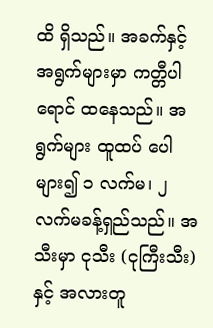ထိ ရှိသည်။ အခက်နှင့် အရွက်များမှာ ကတ္တီပါရောင် ထနေသည်။ အရွက်များ ထူထပ် ပေါများ၍ ၁ လက်မ၊ ၂ လက်မခန့်ရှည်သည်။ အသီးမှာ ငုသီး (ငုကြီးသီး)နှင့် အလားတူ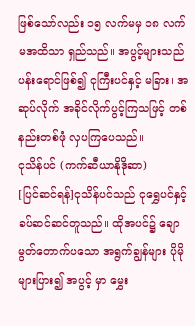ဖြစ်သော်လည်း ၁၅ လက်မမှ ၁၈ လက်မအထိသာ ရှည်သည်။ အပွင့်များသည် ပန်းရောင်ဖြစ်၍ ငုကြီးပင်နှင့် မခြား၊ အဆုပ်လိုက် အခိုင်လိုက်ပွင့်ကြသဖြင့် တစ်နည်းတစ်ဖုံ လှပကြပေသည်။
ငုသိန်ပင် (ကက်ဆီယာနိုဒိုဆာ)
[ပြင်ဆင်ရန်]ငုသိန်ပင်သည် ငုရွှေပင်နှင့် ခပ်ဆင်ဆင်တူသည်။ ထိုအပင်၌ ချောမွတ်တောက်ပသော အရွက်ချွန်များ ပိုမိုများပြား၍ အပွင့် မှာ မွှေး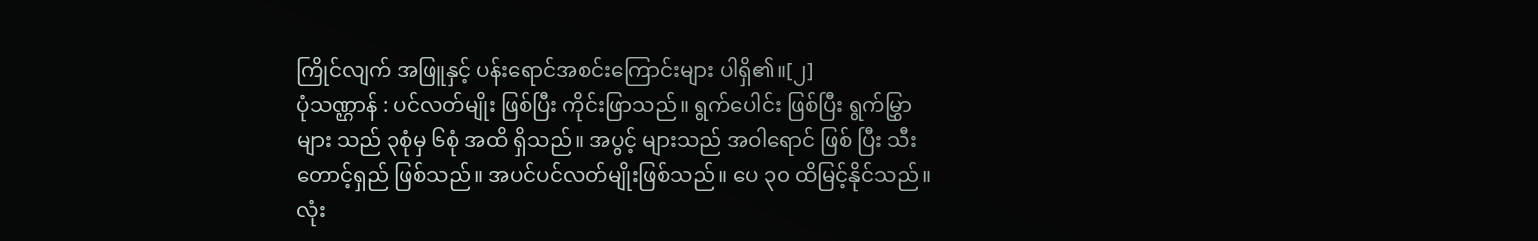ကြိုင်လျက် အဖြူနှင့် ပန်းရောင်အစင်းကြောင်းများ ပါရှိ၏။[၂]
ပုံသဏ္ဌာန် : ပင်လတ်မျိုး ဖြစ်ပြီး ကိုင်းဖြာသည်။ ရွက်ပေါင်း ဖြစ်ပြီး ရွက်မြွှာများ သည် ၃စုံမှ ၆စုံ အထိ ရှိသည်။ အပွင့် များသည် အဝါရောင် ဖြစ် ပြီး သီးတောင့်ရှည် ဖြစ်သည်။ အပင်ပင်လတ်မျိုးဖြစ်သည်။ ပေ ၃၀ ထိမြင့်နိုင်သည်။ လုံး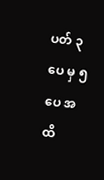ပတ် ၃ ပေ မှ ၅ ပေ အထိ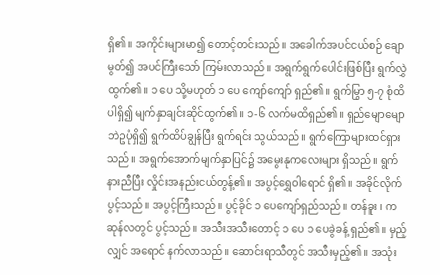ရှိ၏။ အကိုင်းများမာ၍ တောင့်တင်းသည်။ အခေါက်အပင်ငယ်စဉ် ချောမွတ်၍ အပင်ကြီးသော် ကြမ်းလာသည်။ အရွက်ရွက်ပေါင်းဖြစ်ပြီး ရွက်လွှဲထွက်၏။ ၁ ပေ သို့မဟုတ် ၁ ပေ ကျော်ကျော် ရှည်၏။ ရွက်မြွာ ၅-၇ စုံထိပါရှိ၍ မျက်နှာချင်းဆိုင်ထွက်၏။ ၁-၆ လက်မထိရှည်၏။ ရှည်မျောမျော ဘဲဥပုံရှိ၍ ရွက်ထိပ်ချွန်ပြီး ရွက်ရင်း သွယ်သည်။ ရွက်ကြောများထင်ရှားသည်။ အရွက်အောက်မျက်နှာပြင်၌ အမွေးနုကလေးများ ရှိသည်။ ရွက်နားညီပြီး လှိုင်းအနည်းငယ်တွန့်၏။ အပွင့်ရွှေဝါရောင် ရှိ၏။ အခိုင်လိုက်ပွင့်သည်။ အပွင့်ကြီးသည်။ ပွင့်ခိုင် ၁ ပေကျော်ရှည်သည်။ တန်ခူး ၊ ကဆုန်လတွင် ပွင့်သည်။ အသီးအသီးတောင့် ၁ ပေ ၁ ပေခွဲခန့် ရှည်၏။ မှည့်လျှင် အရောင် နက်လာသည်။ ဆောင်းရာသီတွင် အသီးမှည့်၏။ အသုံး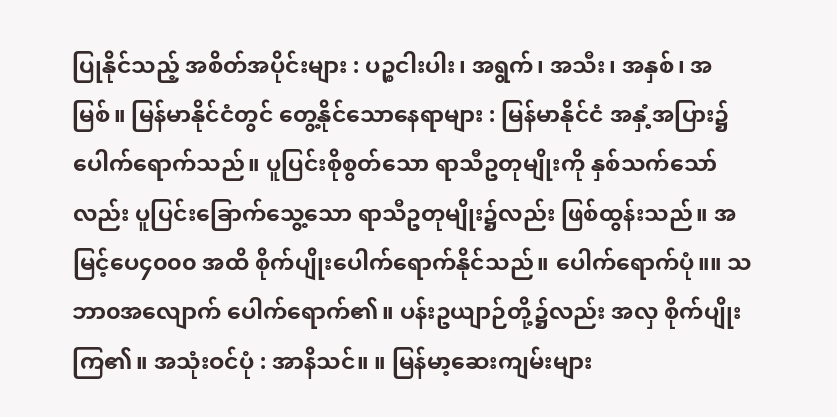ပြုနိုင်သည့် အစိတ်အပိုင်းများ : ပဉ္စငါးပါး၊ အရွက်၊ အသီး၊ အနှစ်၊ အမြစ်။ မြန်မာနိုင်ငံတွင် တွေ့နိုင်သောနေရာများ : မြန်မာနိုင်ငံ အနှံ့အပြား၌ ပေါက်ရောက်သည်။ ပူပြင်းစိုစွတ်သော ရာသီဥတုမျိုးကို နှစ်သက်သော်လည်း ပူပြင်းခြောက်သွေ့သော ရာသီဥတုမျိုး၌လည်း ဖြစ်ထွန်းသည်။ အမြင့်ပေ၄၀၀၀ အထိ စိုက်ပျိုးပေါက်ရောက်နိုင်သည်။ ပေါက်ရောက်ပုံ။။ သဘာ၀အလျောက် ပေါက်ရောက်၏။ ပန်းဥယျာဉ်တို့၌လည်း အလှ စိုက်ပျိုးကြ၏။ အသုံးဝင်ပုံ : အာနိသင်။ ။ မြန်မာ့ဆေးကျမ်းများ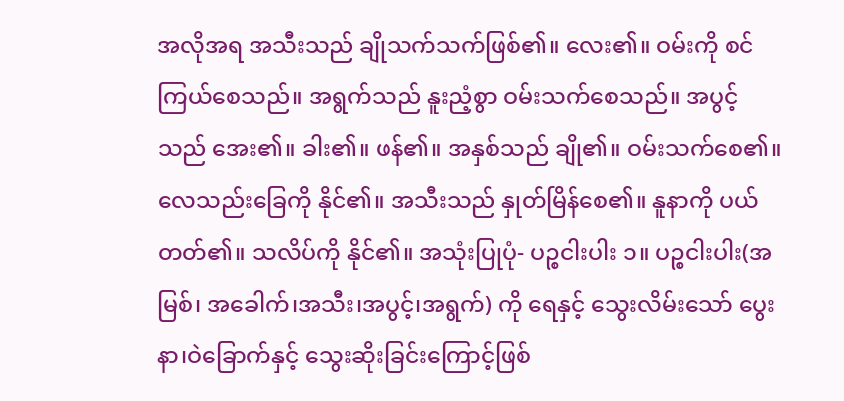အလိုအရ အသီးသည် ချိုသက်သက်ဖြစ်၏။ လေး၏။ ဝမ်းကို စင်ကြယ်စေသည်။ အရွက်သည် နူးညံ့စွာ ဝမ်းသက်စေသည်။ အပွင့်သည် အေး၏။ ခါး၏။ ဖန်၏။ အနှစ်သည် ချို၏။ ဝမ်းသက်စေ၏။ လေသည်းခြေကို နိုင်၏။ အသီးသည် နှုတ်မြိန်စေ၏။ နူနာကို ပယ်တတ်၏။ သလိပ်ကို နိုင်၏။ အသုံးပြုပုံ- ပဉ္စငါးပါး ၁။ ပဉ္စငါးပါး(အမြစ်၊ အခေါက်၊အသီး၊အပွင့်၊အရွက်) ကို ရေနှင့် သွေးလိမ်းသော် ပွေးနာ၊ဝဲခြောက်နှင့် သွေးဆိုးခြင်းကြောင့်ဖြစ်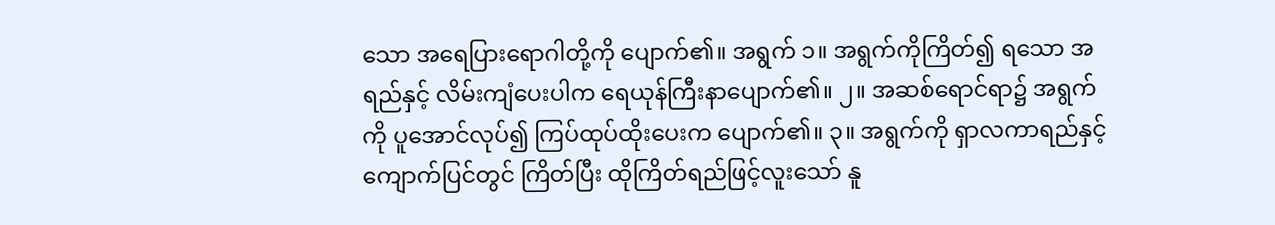သော အရေပြားရောဂါတို့ကို ပျောက်၏။ အရွက် ၁။ အရွက်ကိုကြိတ်၍ ရသော အရည်နှင့် လိမ်းကျံပေးပါက ရေယုန်ကြီးနာပျောက်၏။ ၂။ အဆစ်ရောင်ရာ၌ အရွက်ကို ပူအောင်လုပ်၍ ကြပ်ထုပ်ထိုးပေးက ပျောက်၏။ ၃။ အရွက်ကို ရှာလကာရည်နှင့် ကျောက်ပြင်တွင် ကြိတ်ပြီး ထိုကြိတ်ရည်ဖြင့်လူးသော် နူ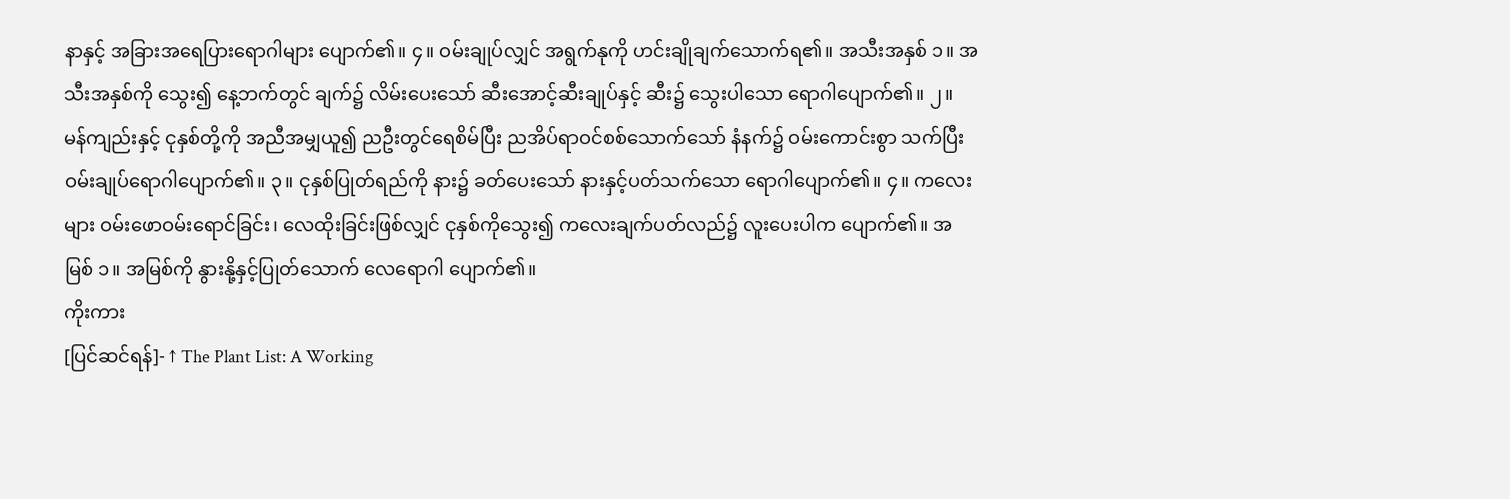နာနှင့် အခြားအရေပြားရောဂါများ ပျောက်၏။ ၄။ ဝမ်းချုပ်လျှင် အရွက်နုကို ဟင်းချိုချက်သောက်ရ၏။ အသီးအနှစ် ၁။ အသီးအနှစ်ကို သွေး၍ နေ့ဘက်တွင် ချက်၌ လိမ်းပေးသော် ဆီးအောင့်ဆီးချုပ်နှင့် ဆီး၌ သွေးပါသော ရောဂါပျောက်၏။ ၂။ မန်ကျည်းနှင့် ငုနှစ်တို့ကို အညီအမျှယူ၍ ညဦးတွင်ရေစိမ်ပြီး ညအိပ်ရာဝင်စစ်သောက်သော် နံနက်၌ ဝမ်းကောင်းစွာ သက်ပြီးဝမ်းချုပ်ရောဂါပျောက်၏။ ၃။ ငုနှစ်ပြုတ်ရည်ကို နား၌ ခတ်ပေးသော် နားနှင့်ပတ်သက်သော ရောဂါပျောက်၏။ ၄။ ကလေးများ ဝမ်းဖောဝမ်းရောင်ခြင်း၊ လေထိုးခြင်းဖြစ်လျှင် ငုနှစ်ကိုသွေး၍ ကလေးချက်ပတ်လည်၌ လူးပေးပါက ပျောက်၏။ အမြစ် ၁။ အမြစ်ကို နွားနို့နှင့်ပြုတ်သောက် လေရောဂါ ပျောက်၏။
ကိုးကား
[ပြင်ဆင်ရန်]- ↑ The Plant List: A Working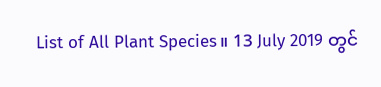List of All Plant Species။ 13 July 2019 တွင်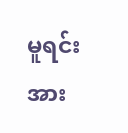မူရင်းအား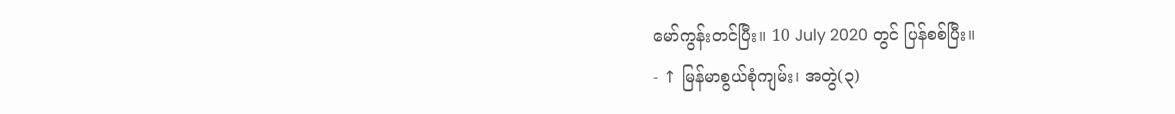မော်ကွန်းတင်ပြီး။ 10 July 2020 တွင် ပြန်စစ်ပြီး။
- ↑ မြန်မာစွယ်စုံကျမ်း၊ အတွဲ(၃)